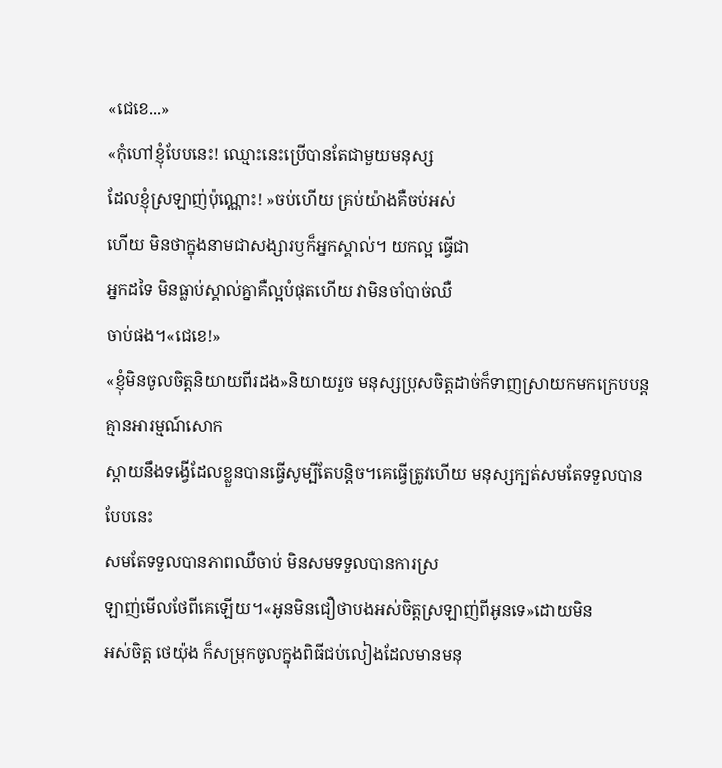«ជេខេ...»
«កុំហៅខ្ញុំបែបនេះ! ឈ្មោះនេះប្រេីបានតែជាមួយមនុស្ស
ដែលខ្ញុំស្រឡាញ់ប៉ុណ្ណោះ! »ចប់ហេីយ គ្រប់យ៉ាងគឺចប់អស់
ហេីយ មិនថាក្នុងនាមជាសង្សារឫក៏អ្នកស្គាល់។ យកល្អ ធ្វេីជា
អ្នកដទៃ មិនធ្លាប់ស្គាល់គ្នាគឺល្អបំផុតហេីយ វាមិនចាំបាច់ឈឺ
ចាប់ផង។«ជេខេ!»
«ខ្ញុំមិនចូលចិត្តនិយាយពីរដង»និយាយរួច មនុស្សប្រុសចិត្តដាច់ក៏ទាញស្រាយកមកក្រេបបន្ត គ្មានអារម្មណ៍សោក
ស្ដាយនឹងទង្វេីដែលខ្លួនបានធ្វេីសូម្បីតែបន្តិច។គេធ្វេីត្រូវហេីយ មនុស្សក្បត់សមតែទទួលបានបែបនេះ
សមតែទទួលបានភាពឈឺចាប់ មិនសមទទួលបានការស្រ
ឡាញ់មេីលថែពីគេឡេីយ។«អូនមិនជឿថាបងអស់ចិត្តស្រឡាញ់ពីអូនទេ»ដោយមិន
អស់ចិត្ត ថេយ៉ុង ក៏សម្រុកចូលក្នុងពិធីជប់លៀងដែលមានមនុ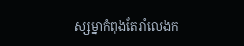ស្សម្នាកំពុងតែរាំលេងក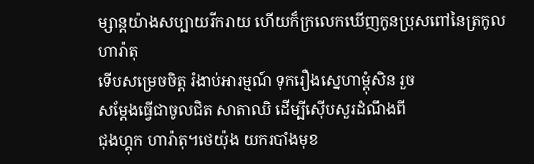ម្សាន្តយ៉ាងសប្បាយរីករាយ ហេីយក៏ក្រលេកឃេីញកូនប្រុសពៅនៃត្រកូលហារ៉ាតុ
ទេីបសម្រេចចិត្ត រំងាប់អារម្មណ៍ ទុករឿងស្នេហាម្ដុំសិន រួច
សម្ដែងធ្វេីជាចូលជិត សាតាឈិ ដេីម្បីស៊េីបសួរដំណឹងពី
ជុងហ្គុក ហារ៉ាតុ។ថេយ៉ុង យករបាំងមុខ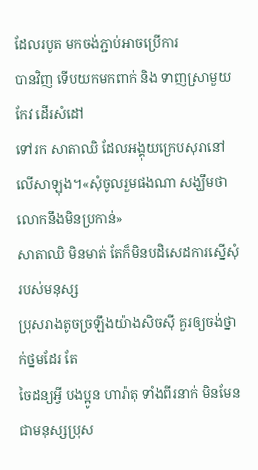ដែលរបូត មកចង់ភ្ជាប់អាចប្រេីការ
បានវិញ ទេីបយកមកពាក់ និង ទាញស្រាមួយកែវ ដេីរសំដៅ
ទៅរក សាតាឈិ ដែលអង្គុយក្រេបសុរានៅលេីសាឡុង។«សុំចូលរួមផងណា សង្ឃឹមថាលោកនឹងមិនប្រកាន់»
សាតាឈិ មិនមាត់ តែក៏មិនបដិសេដការស្នេីសុំរបស់មនុស្ស
ប្រុសរាងតូចច្រឡឹងយ៉ាងសិចសុី គួរឲ្យចង់ថ្នាក់ថ្នមដែរ តែ
ចៃដន្យអ្វី បងប្អូន ហារ៉ាតុ ទាំងពីរនាក់ មិនមែនជាមនុស្សប្រុស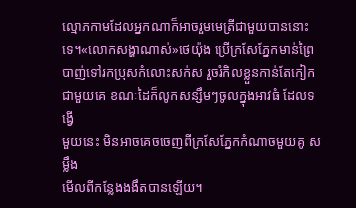ល្មោភកាមដែលអ្នកណាក៏អាចរួមមេត្រីជាមួយបាននោះទេ។«លោកសង្ហាណាស់»ថេយ៉ុង ប្រេីក្រសែភ្នែកមាន់ព្រៃ
បាញ់ទៅរកប្រុសកំលោះសក់ស រួចរំកិលខ្លួនកាន់តែកៀក
ជាមួយគេ ខណៈដៃក៏លូកសន្សឹមៗចូលក្នុងអាវធំ ដែលទង្វេី
មួយនេះ មិនអាចគេចចេញពីក្រសែភ្នែកកំណាចមួយគូ សម្លឹង
មេីលពីកន្លែងងងឹតបានឡេីយ។